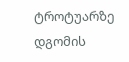ტროტუარზე დგომის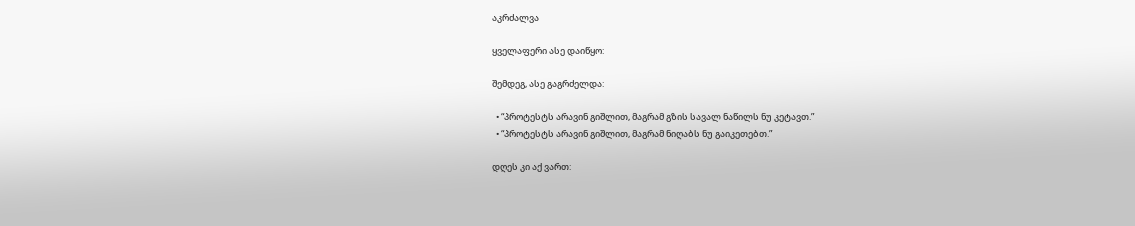აკრძალვა

ყველაფერი ასე დაიწყო:

შემდეგ, ასე გაგრძელდა:

  • “პროტესტს არავინ გიშლით, მაგრამ გზის სავალ ნაწილს ნუ კეტავთ.”
  • “პროტესტს არავინ გიშლით, მაგრამ ნიღაბს ნუ გაიკეთებთ.”

დღეს კი აქ ვართ: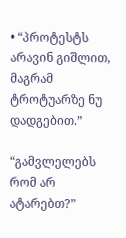• “პროტესტს არავინ გიშლით, მაგრამ ტროტუარზე ნუ დადგებით.”

“გამვლელებს რომ არ ატარებთ?”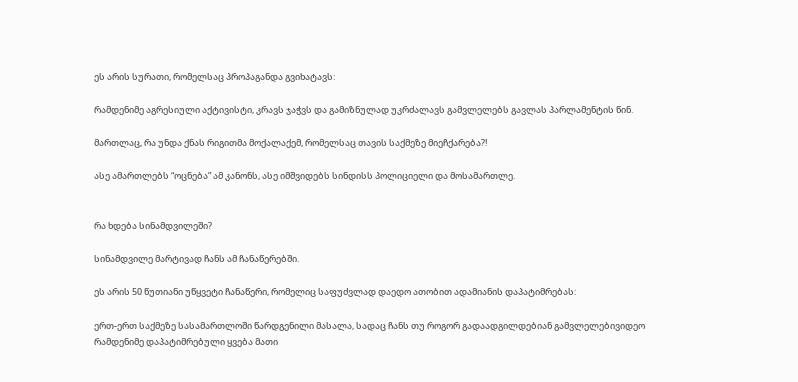ეს არის სურათი, რომელსაც პროპაგანდა გვიხატავს:

რამდენიმე აგრესიული აქტივისტი, კრავს ჯაჭვს და გამიზნულად უკრძალავს გამვლელებს გავლას პარლამენტის წინ.

მართლაც, რა უნდა ქნას რიგითმა მოქალაქემ, რომელსაც თავის საქმეზე მიეჩქარება?!

ასე ამართლებს “ოცნება” ამ კანონს, ასე იმშვიდებს სინდისს პოლიციელი და მოსამართლე.


რა ხდება სინამდვილეში?

სინამდვილე მარტივად ჩანს ამ ჩანაწერებში.

ეს არის 50 წუთიანი უწყვეტი ჩანაწერი, რომელიც საფუძვლად დაედო ათობით ადამიანის დაპატიმრებას:

ერთ-ერთ საქმეზე სასამართლოში წარდგენილი მასალა, სადაც ჩანს თუ როგორ გადაადგილდებიან გამვლელებივიდეო
რამდენიმე დაპატიმრებული ყვება მათი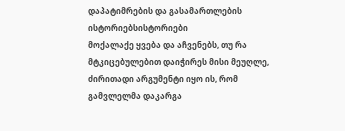დაპატიმრების და გასამართლების ისტორიებსისტორიები
მოქალაქე ყვება და აჩვენებს, თუ რა მტკიცებულებით დაიჭირეს მისი მეუღლე, ძირითადი არგუმენტი იყო ის, რომ გამვლელმა დაკარგა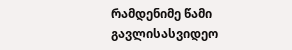რამდენიმე წამი გავლისასვიდეო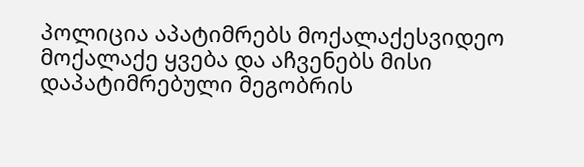პოლიცია აპატიმრებს მოქალაქესვიდეო
მოქალაქე ყვება და აჩვენებს მისი დაპატიმრებული მეგობრის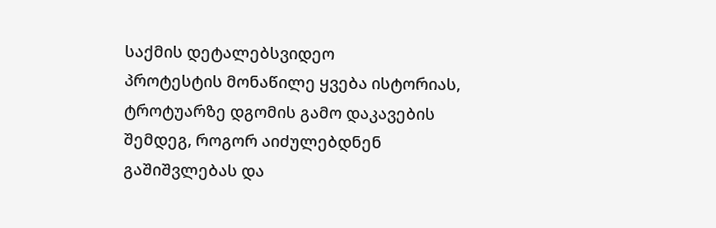საქმის დეტალებსვიდეო
პროტესტის მონაწილე ყვება ისტორიას, ტროტუარზე დგომის გამო დაკავების შემდეგ, როგორ აიძულებდნენ გაშიშვლებას და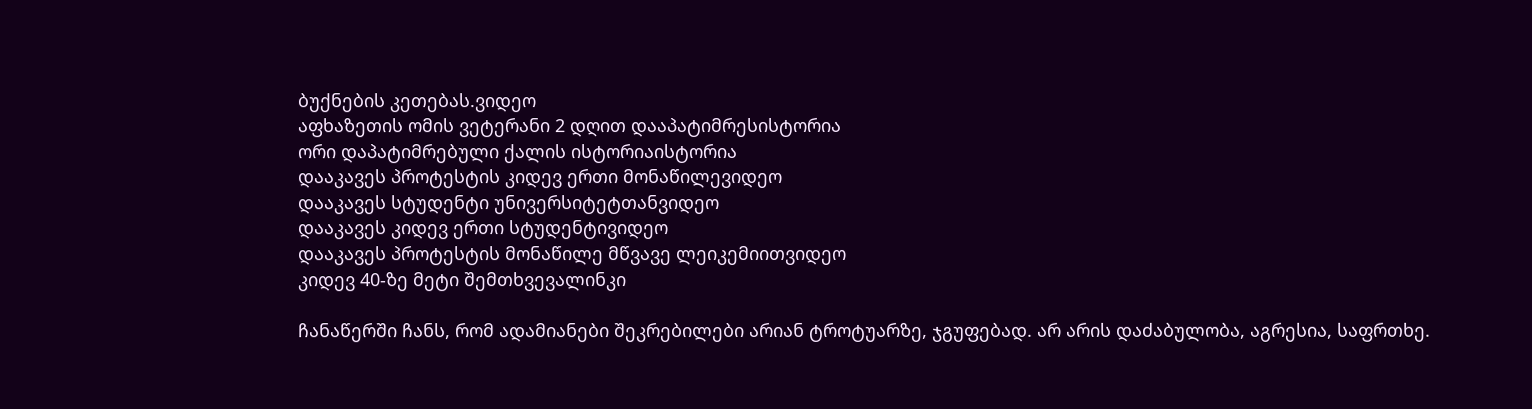ბუქნების კეთებას.ვიდეო
აფხაზეთის ომის ვეტერანი 2 დღით დააპატიმრესისტორია
ორი დაპატიმრებული ქალის ისტორიაისტორია
დააკავეს პროტესტის კიდევ ერთი მონაწილევიდეო
დააკავეს სტუდენტი უნივერსიტეტთანვიდეო
დააკავეს კიდევ ერთი სტუდენტივიდეო
დააკავეს პროტესტის მონაწილე მწვავე ლეიკემიითვიდეო
კიდევ 40-ზე მეტი შემთხვევალინკი

ჩანაწერში ჩანს, რომ ადამიანები შეკრებილები არიან ტროტუარზე, ჯგუფებად. არ არის დაძაბულობა, აგრესია, საფრთხე.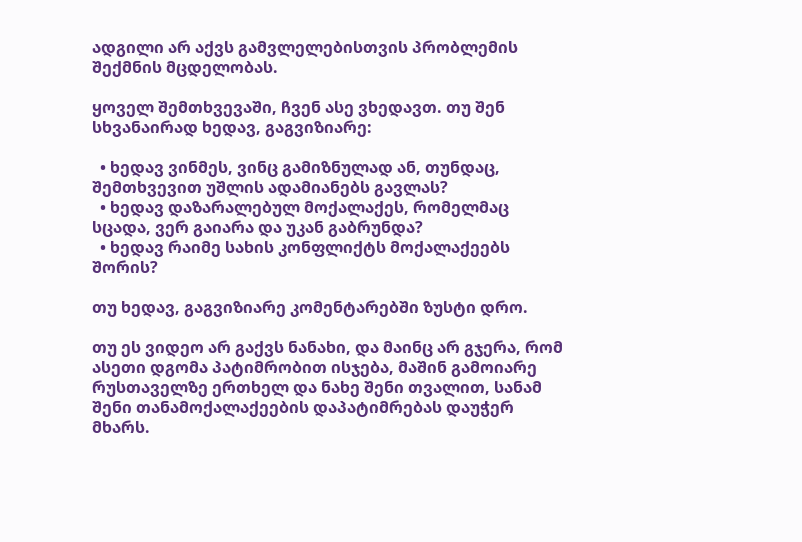ადგილი არ აქვს გამვლელებისთვის პრობლემის შექმნის მცდელობას.

ყოველ შემთხვევაში, ჩვენ ასე ვხედავთ. თუ შენ სხვანაირად ხედავ, გაგვიზიარე:

  • ხედავ ვინმეს, ვინც გამიზნულად ან, თუნდაც, შემთხვევით უშლის ადამიანებს გავლას?
  • ხედავ დაზარალებულ მოქალაქეს, რომელმაც სცადა, ვერ გაიარა და უკან გაბრუნდა?
  • ხედავ რაიმე სახის კონფლიქტს მოქალაქეებს შორის?

თუ ხედავ, გაგვიზიარე კომენტარებში ზუსტი დრო.

თუ ეს ვიდეო არ გაქვს ნანახი, და მაინც არ გჯერა, რომ ასეთი დგომა პატიმრობით ისჯება, მაშინ გამოიარე რუსთაველზე ერთხელ და ნახე შენი თვალით, სანამ შენი თანამოქალაქეების დაპატიმრებას დაუჭერ მხარს.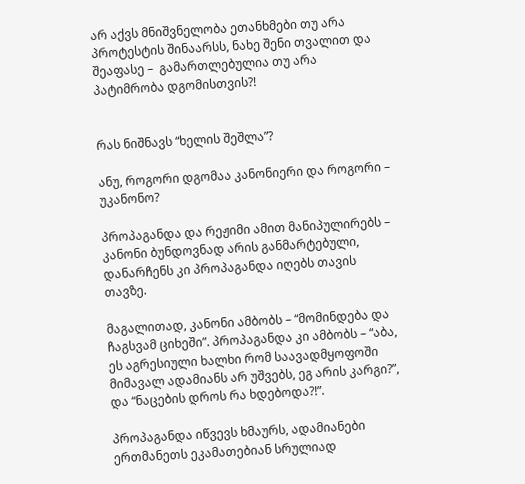არ აქვს მნიშვნელობა ეთანხმები თუ არა პროტესტის შინაარსს, ნახე შენი თვალით და შეაფასე –  გამართლებულია თუ არა პატიმრობა დგომისთვის?!


რას ნიშნავს “ხელის შეშლა”?

ანუ, როგორი დგომაა კანონიერი და როგორი – უკანონო?

პროპაგანდა და რეჟიმი ამით მანიპულირებს – კანონი ბუნდოვნად არის განმარტებული, დანარჩენს კი პროპაგანდა იღებს თავის თავზე.

მაგალითად, კანონი ამბობს – “მომინდება და ჩაგსვამ ციხეში”. პროპაგანდა კი ამბობს – “აბა, ეს აგრესიული ხალხი რომ საავადმყოფოში მიმავალ ადამიანს არ უშვებს, ეგ არის კარგი?”, და “ნაცების დროს რა ხდებოდა?!”.

პროპაგანდა იწვევს ხმაურს, ადამიანები ერთმანეთს ეკამათებიან სრულიად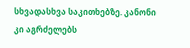სხვადასხვა საკითხებზე. კანონი კი აგრძელებს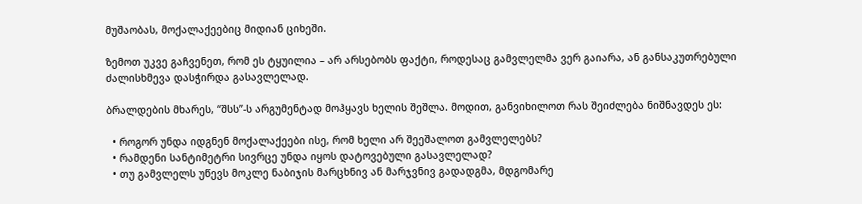მუშაობას, მოქალაქეებიც მიდიან ციხეში.

ზემოთ უკვე გაჩვენეთ, რომ ეს ტყუილია – არ არსებობს ფაქტი, როდესაც გამვლელმა ვერ გაიარა, ან განსაკუთრებული ძალისხმევა დასჭირდა გასავლელად.

ბრალდების მხარეს, “შსს”-ს არგუმენტად მოჰყავს ხელის შეშლა. მოდით, განვიხილოთ რას შეიძლება ნიშნავდეს ეს:

  • როგორ უნდა იდგნენ მოქალაქეები ისე, რომ ხელი არ შეეშალოთ გამვლელებს?
  • რამდენი სანტიმეტრი სივრცე უნდა იყოს დატოვებული გასავლელად?
  • თუ გამვლელს უწევს მოკლე ნაბიჯის მარცხნივ ან მარჯვნივ გადადგმა, მდგომარე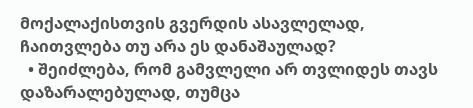მოქალაქისთვის გვერდის ასავლელად, ჩაითვლება თუ არა ეს დანაშაულად?
  • შეიძლება, რომ გამვლელი არ თვლიდეს თავს დაზარალებულად, თუმცა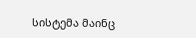სისტემა მაინც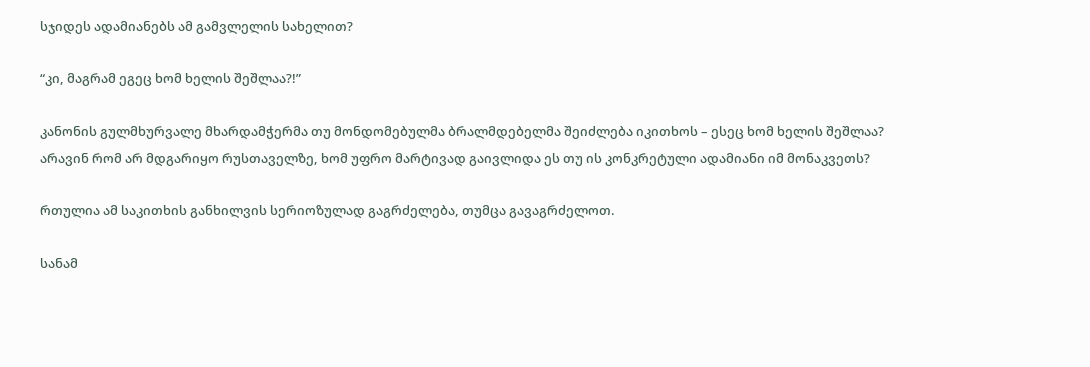სჯიდეს ადამიანებს ამ გამვლელის სახელით?

“კი, მაგრამ ეგეც ხომ ხელის შეშლაა?!”

კანონის გულმხურვალე მხარდამჭერმა თუ მონდომებულმა ბრალმდებელმა შეიძლება იკითხოს – ესეც ხომ ხელის შეშლაა? არავინ რომ არ მდგარიყო რუსთაველზე, ხომ უფრო მარტივად გაივლიდა ეს თუ ის კონკრეტული ადამიანი იმ მონაკვეთს?

რთულია ამ საკითხის განხილვის სერიოზულად გაგრძელება, თუმცა გავაგრძელოთ.

სანამ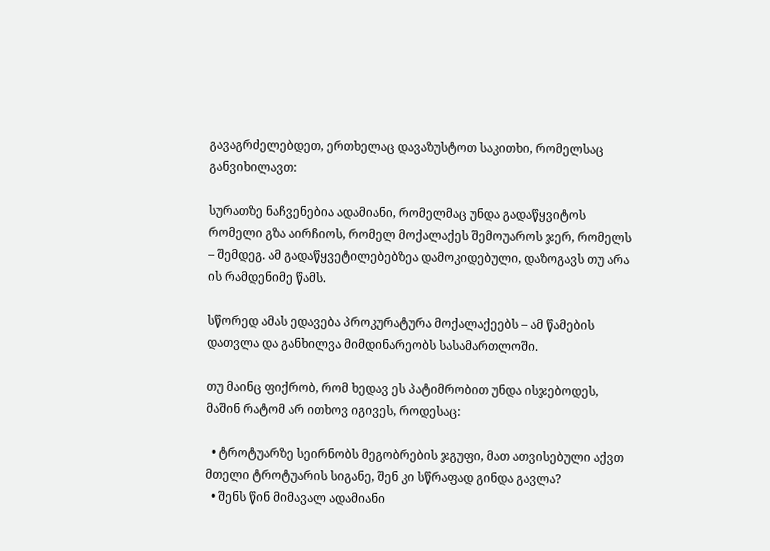გავაგრძელებდეთ, ერთხელაც დავაზუსტოთ საკითხი, რომელსაც განვიხილავთ:

სურათზე ნაჩვენებია ადამიანი, რომელმაც უნდა გადაწყვიტოს რომელი გზა აირჩიოს, რომელ მოქალაქეს შემოუაროს ჯერ, რომელს – შემდეგ. ამ გადაწყვეტილებებზეა დამოკიდებული, დაზოგავს თუ არა ის რამდენიმე წამს.

სწორედ ამას ედავება პროკურატურა მოქალაქეებს – ამ წამების დათვლა და განხილვა მიმდინარეობს სასამართლოში.

თუ მაინც ფიქრობ, რომ ხედავ ეს პატიმრობით უნდა ისჯებოდეს, მაშინ რატომ არ ითხოვ იგივეს, როდესაც:

  • ტროტუარზე სეირნობს მეგობრების ჯგუფი, მათ ათვისებული აქვთ მთელი ტროტუარის სიგანე, შენ კი სწრაფად გინდა გავლა?
  • შენს წინ მიმავალ ადამიანი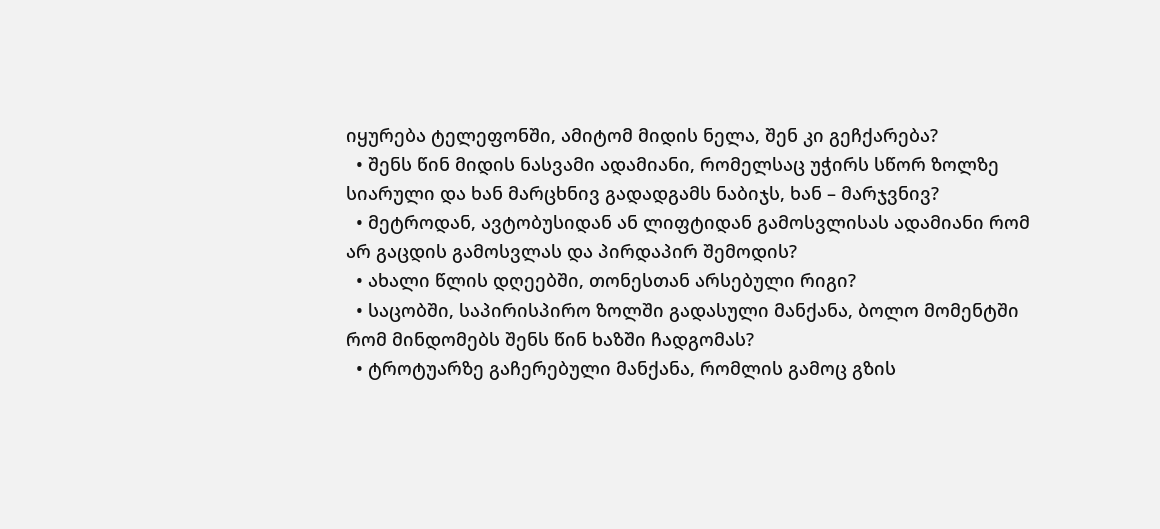იყურება ტელეფონში, ამიტომ მიდის ნელა, შენ კი გეჩქარება?
  • შენს წინ მიდის ნასვამი ადამიანი, რომელსაც უჭირს სწორ ზოლზე სიარული და ხან მარცხნივ გადადგამს ნაბიჯს, ხან – მარჯვნივ?
  • მეტროდან, ავტობუსიდან ან ლიფტიდან გამოსვლისას ადამიანი რომ არ გაცდის გამოსვლას და პირდაპირ შემოდის?
  • ახალი წლის დღეებში, თონესთან არსებული რიგი?
  • საცობში, საპირისპირო ზოლში გადასული მანქანა, ბოლო მომენტში რომ მინდომებს შენს წინ ხაზში ჩადგომას?
  • ტროტუარზე გაჩერებული მანქანა, რომლის გამოც გზის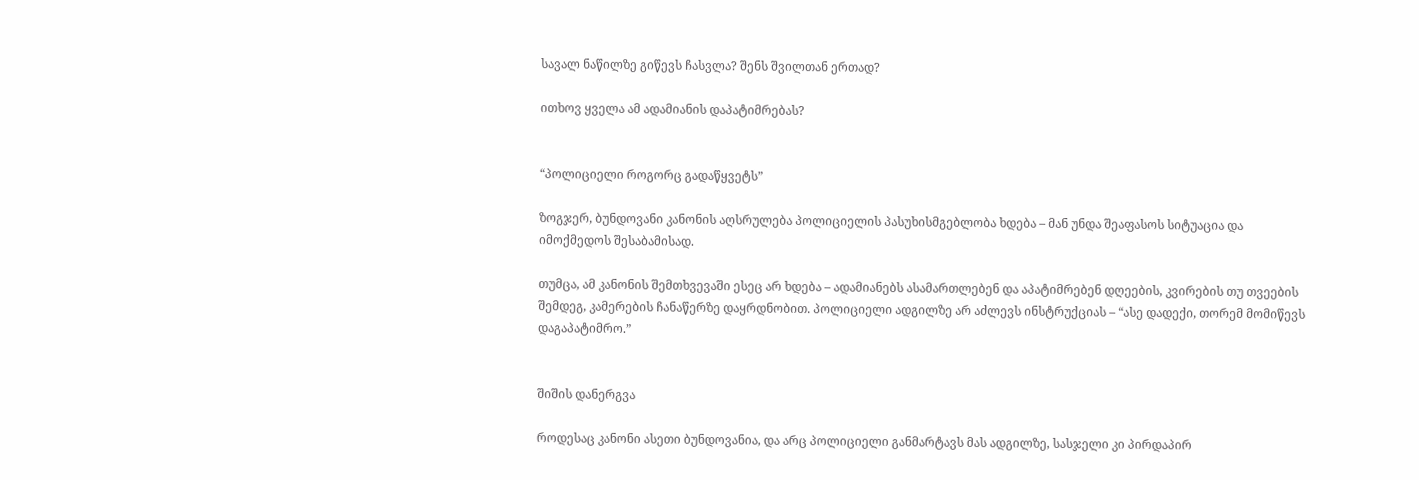სავალ ნაწილზე გიწევს ჩასვლა? შენს შვილთან ერთად?

ითხოვ ყველა ამ ადამიანის დაპატიმრებას?


“პოლიციელი როგორც გადაწყვეტს”

ზოგჯერ, ბუნდოვანი კანონის აღსრულება პოლიციელის პასუხისმგებლობა ხდება – მან უნდა შეაფასოს სიტუაცია და იმოქმედოს შესაბამისად.

თუმცა, ამ კანონის შემთხვევაში ესეც არ ხდება – ადამიანებს ასამართლებენ და აპატიმრებენ დღეების, კვირების თუ თვეების შემდეგ, კამერების ჩანაწერზე დაყრდნობით. პოლიციელი ადგილზე არ აძლევს ინსტრუქციას – “ასე დადექი, თორემ მომიწევს დაგაპატიმრო.”


შიშის დანერგვა

როდესაც კანონი ასეთი ბუნდოვანია, და არც პოლიციელი განმარტავს მას ადგილზე, სასჯელი კი პირდაპირ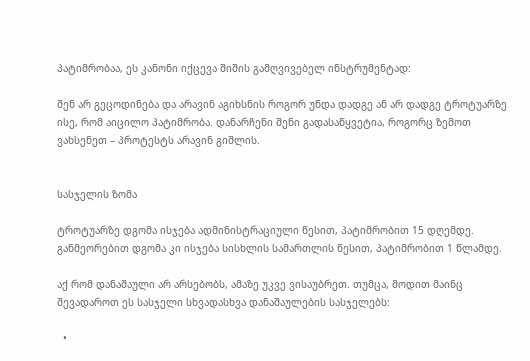პატიმრობაა, ეს კანონი იქცევა შიშის გამღვივებელ ინსტრუმენტად:

შენ არ გეცოდინება და არავინ აგიხსნის როგორ უნდა დადგე ან არ დადგე ტროტუარზე ისე, რომ აიცილო პატიმრობა. დანარჩენი შენი გადასაწყვეტია, როგორც ზემოთ ვახსენეთ – პროტესტს არავინ გიშლის.


სასჯელის ზომა

ტროტუარზე დგომა ისჯება ადმინისტრაციული წესით, პატიმრობით 15 დღემდე. განმეორებით დგომა კი ისჯება სისხლის სამართლის წესით, პატიმრობით 1 წლამდე.

აქ რომ დანაშაული არ არსებობს, ამაზე უკვე ვისაუბრეთ. თუმცა, მოდით მაინც შევადაროთ ეს სასჯელი სხვადასხვა დანაშაულების სასჯელებს:

  •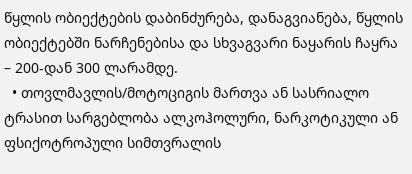წყლის ობიექტების დაბინძურება, დანაგვიანება, წყლის ობიექტებში ნარჩენებისა და სხვაგვარი ნაყარის ჩაყრა – 200-დან 300 ლარამდე.
  • თოვლმავლის/მოტოციგის მართვა ან სასრიალო ტრასით სარგებლობა ალკოჰოლური, ნარკოტიკული ან ფსიქოტროპული სიმთვრალის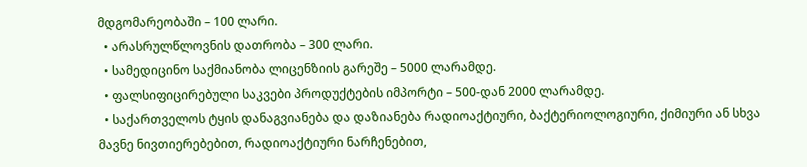მდგომარეობაში – 100 ლარი.
  • არასრულწლოვნის დათრობა – 300 ლარი.
  • სამედიცინო საქმიანობა ლიცენზიის გარეშე – 5000 ლარამდე.
  • ფალსიფიცირებული საკვები პროდუქტების იმპორტი – 500-დან 2000 ლარამდე.
  • საქართველოს ტყის დანაგვიანება და დაზიანება რადიოაქტიური, ბაქტერიოლოგიური, ქიმიური ან სხვა მავნე ნივთიერებებით, რადიოაქტიური ნარჩენებით,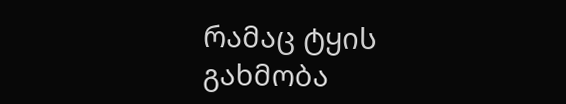რამაც ტყის გახმობა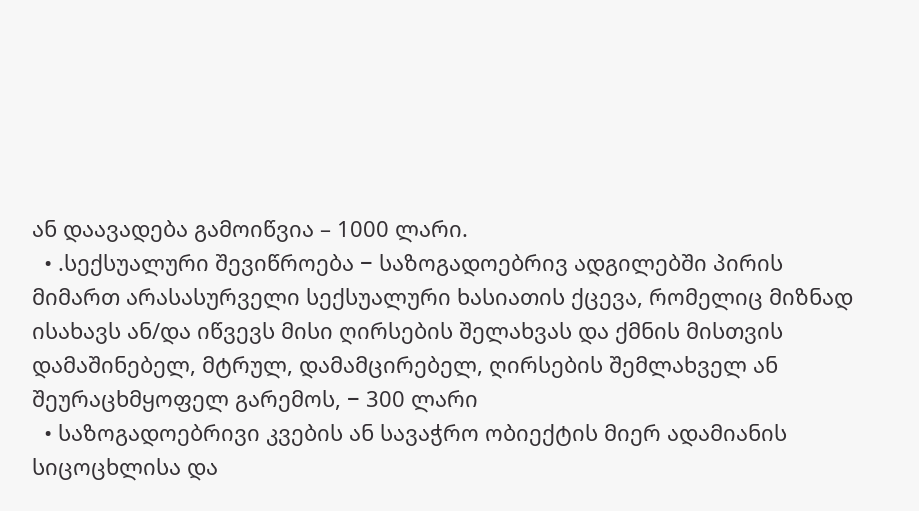ან დაავადება გამოიწვია – 1000 ლარი.
  • .სექსუალური შევიწროება − საზოგადოებრივ ადგილებში პირის მიმართ არასასურველი სექსუალური ხასიათის ქცევა, რომელიც მიზნად ისახავს ან/და იწვევს მისი ღირსების შელახვას და ქმნის მისთვის დამაშინებელ, მტრულ, დამამცირებელ, ღირსების შემლახველ ან შეურაცხმყოფელ გარემოს, − 300 ლარი
  • საზოგადოებრივი კვების ან სავაჭრო ობიექტის მიერ ადამიანის სიცოცხლისა და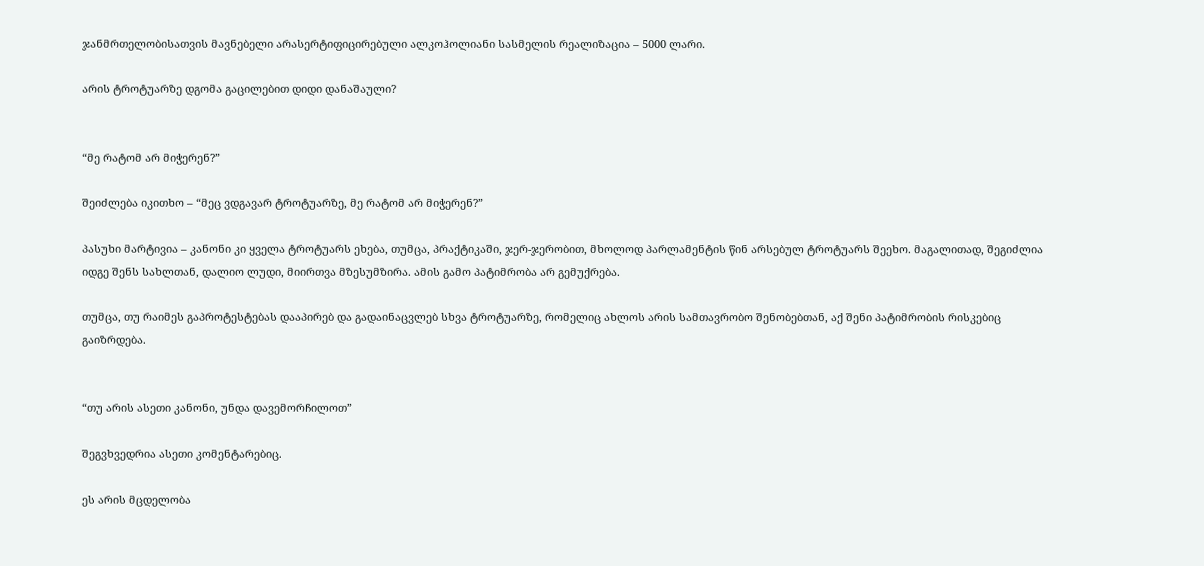ჯანმრთელობისათვის მავნებელი არასერტიფიცირებული ალკოჰოლიანი სასმელის რეალიზაცია – 5000 ლარი.

არის ტროტუარზე დგომა გაცილებით დიდი დანაშაული?


“მე რატომ არ მიჭერენ?”

შეიძლება იკითხო – “მეც ვდგავარ ტროტუარზე, მე რატომ არ მიჭერენ?”

პასუხი მარტივია – კანონი კი ყველა ტროტუარს ეხება, თუმცა, პრაქტიკაში, ჯერ-ჯერობით, მხოლოდ პარლამენტის წინ არსებულ ტროტუარს შეეხო. მაგალითად, შეგიძლია იდგე შენს სახლთან, დალიო ლუდი, მიირთვა მზესუმზირა. ამის გამო პატიმრობა არ გემუქრება.

თუმცა, თუ რაიმეს გაპროტესტებას დააპირებ და გადაინაცვლებ სხვა ტროტუარზე, რომელიც ახლოს არის სამთავრობო შენობებთან, აქ შენი პატიმრობის რისკებიც გაიზრდება.


“თუ არის ასეთი კანონი, უნდა დავემორჩილოთ”

შეგვხვედრია ასეთი კომენტარებიც.

ეს არის მცდელობა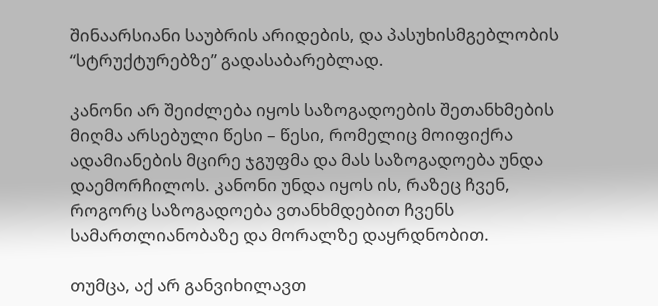შინაარსიანი საუბრის არიდების, და პასუხისმგებლობის “სტრუქტურებზე” გადასაბარებლად.

კანონი არ შეიძლება იყოს საზოგადოების შეთანხმების მიღმა არსებული წესი – წესი, რომელიც მოიფიქრა ადამიანების მცირე ჯგუფმა და მას საზოგადოება უნდა დაემორჩილოს. კანონი უნდა იყოს ის, რაზეც ჩვენ, როგორც საზოგადოება ვთანხმდებით ჩვენს სამართლიანობაზე და მორალზე დაყრდნობით.

თუმცა, აქ არ განვიხილავთ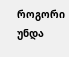როგორი უნდა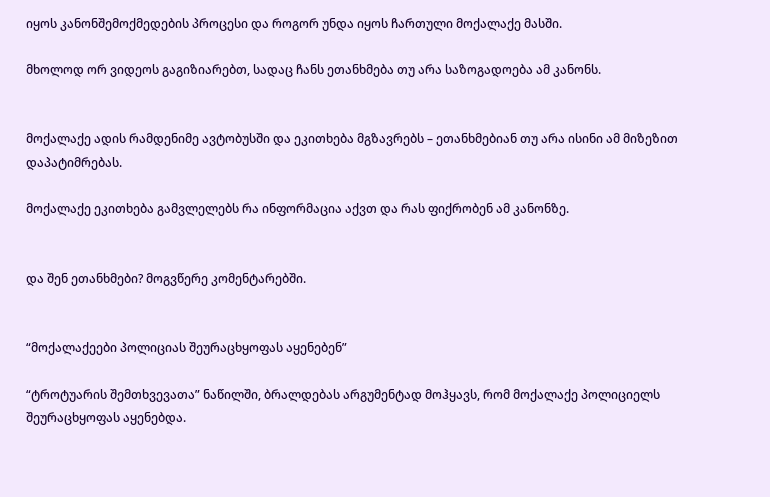იყოს კანონშემოქმედების პროცესი და როგორ უნდა იყოს ჩართული მოქალაქე მასში.

მხოლოდ ორ ვიდეოს გაგიზიარებთ, სადაც ჩანს ეთანხმება თუ არა საზოგადოება ამ კანონს.


მოქალაქე ადის რამდენიმე ავტობუსში და ეკითხება მგზავრებს – ეთანხმებიან თუ არა ისინი ამ მიზეზით დაპატიმრებას.

მოქალაქე ეკითხება გამვლელებს რა ინფორმაცია აქვთ და რას ფიქრობენ ამ კანონზე.


და შენ ეთანხმები? მოგვწერე კომენტარებში.


“მოქალაქეები პოლიციას შეურაცხყოფას აყენებენ”

“ტროტუარის შემთხვევათა” ნაწილში, ბრალდებას არგუმენტად მოჰყავს, რომ მოქალაქე პოლიციელს შეურაცხყოფას აყენებდა.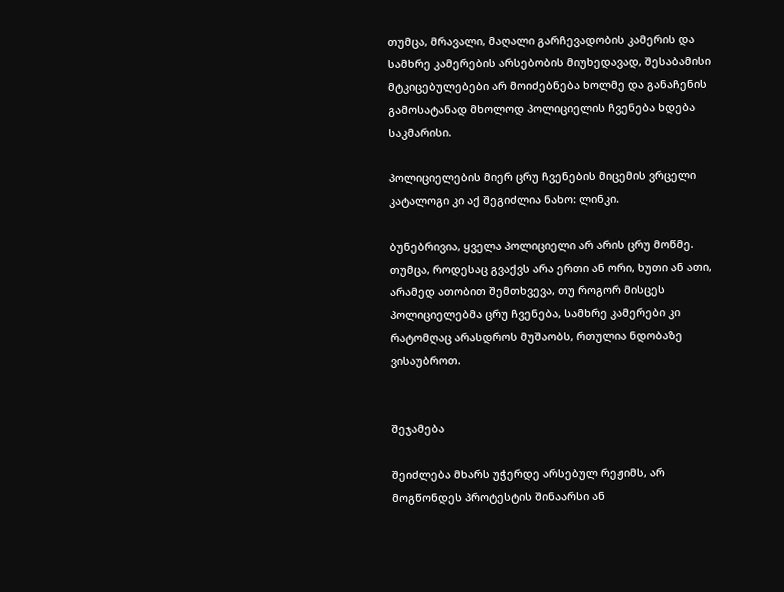თუმცა, მრავალი, მაღალი გარჩევადობის კამერის და სამხრე კამერების არსებობის მიუხედავად, შესაბამისი მტკიცებულებები არ მოიძებნება ხოლმე და განაჩენის გამოსატანად მხოლოდ პოლიციელის ჩვენება ხდება საკმარისი.

პოლიციელების მიერ ცრუ ჩვენების მიცემის ვრცელი კატალოგი კი აქ შეგიძლია ნახო: ლინკი.

ბუნებრივია, ყველა პოლიციელი არ არის ცრუ მოწმე. თუმცა, როდესაც გვაქვს არა ერთი ან ორი, ხუთი ან ათი, არამედ ათობით შემთხვევა, თუ როგორ მისცეს პოლიციელებმა ცრუ ჩვენება, სამხრე კამერები კი რატომღაც არასდროს მუშაობს, რთულია ნდობაზე ვისაუბროთ.


შეჯამება

შეიძლება მხარს უჭერდე არსებულ რეჟიმს, არ მოგწონდეს პროტესტის შინაარსი ან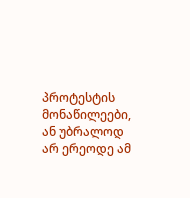პროტესტის მონაწილეები, ან უბრალოდ არ ერეოდე ამ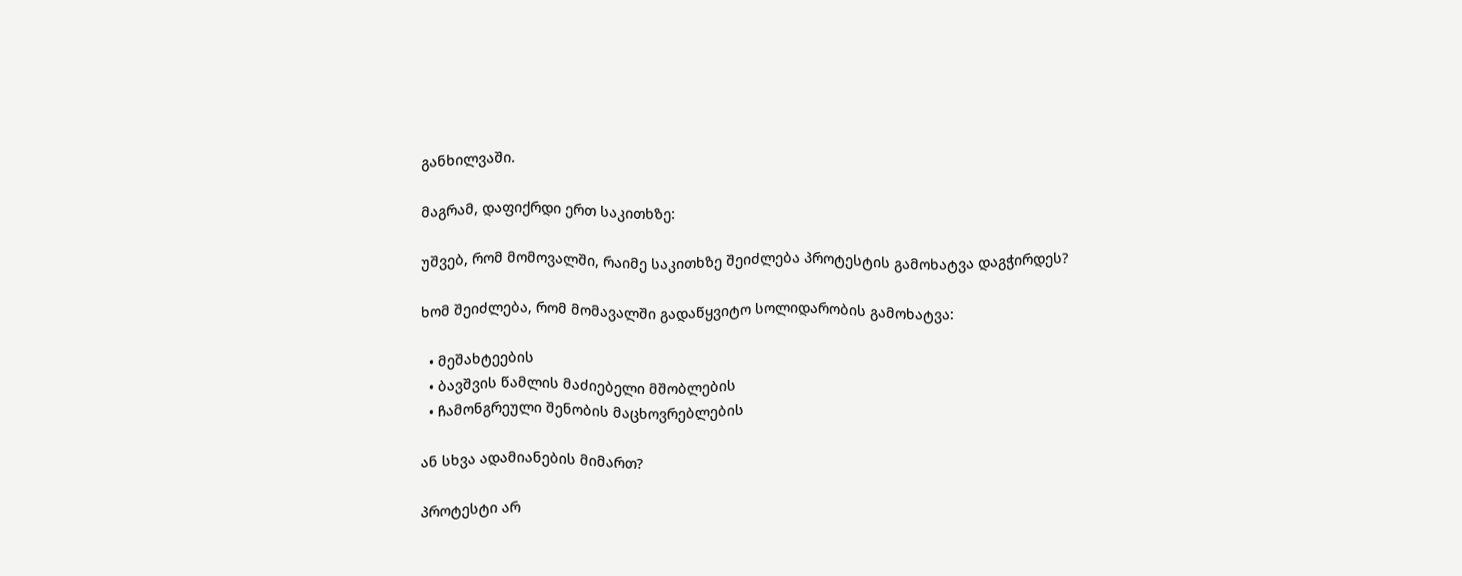განხილვაში.

მაგრამ, დაფიქრდი ერთ საკითხზე:

უშვებ, რომ მომოვალში, რაიმე საკითხზე შეიძლება პროტესტის გამოხატვა დაგჭირდეს?

ხომ შეიძლება, რომ მომავალში გადაწყვიტო სოლიდარობის გამოხატვა:

  • მეშახტეების
  • ბავშვის წამლის მაძიებელი მშობლების
  • ჩამონგრეული შენობის მაცხოვრებლების

ან სხვა ადამიანების მიმართ?

პროტესტი არ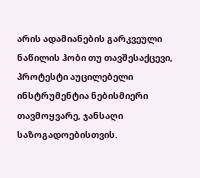არის ადამიანების გარკვეული ნაწილის ჰობი თუ თავშესაქცევი, პროტესტი აუცილებელი ინსტრუმენტია ნებისმიერი თავმოყვარე, ჯანსაღი საზოგადოებისთვის.